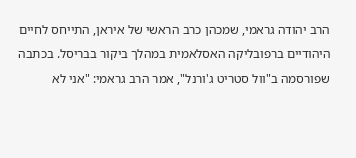הרב יהודה גראמי, שמכהן כרב הראשי של איראן, התייחס לחיים היהודיים ברפובליקה האסלאמית במהלך ביקור בבריסל. בכתבה שפורסמה ב"וול סטריט ג'ורנל", אמר הרב גראמי: "אני לא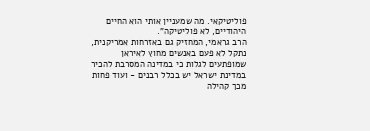פוליטיקאי. מה שמעניין אותי הוא החיים היהודיים, לא פוליטיקה".
הרב גראמי, המחזיק גם באזרחות אמריקנית, נתקל לא פעם באנשים מחוץ לאיראן שמופתעים לגלות כי במדינה המסרבת להכיר במדינת ישראל יש בכלל רבנים - ועוד פחות מכך קהילה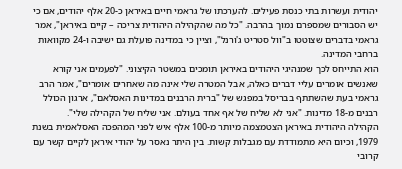יהודית ועשרות בתי כנסת פעילים. להערכתו של גראמי חיים באיראן כ-20 אלף יהודים, אם כי יש הסבורים שמספרם נמוך בהרבה. "כל מה שהקהילה היהודית צריכה – קיים באיראן", אמר גראמי בדברים שצוטטו ב"וול סטריט ג'ורנל", וציין כי במדינה פועלת גם ישיבה ו-24 מקוואות ברחבי המדינה.
הוא התייחס לכך שמנהיגי היהודים באיראן תומכים במשטר הקיצוני. "לפעמים אני קורא שאנשים אומרים עליי דברים כאלה, אבל המטרה שלי אינה מה שאחרים אומרים", אמר הרב גראמי בעת שהשתתף בבריסל במפגש של "ברית הרבנים במדינות האסלאם", ארגון הכולל רבנים מ-18 מדינות. "אני לא שליח של אף אחד בעולם. אני שליח של הקהילה שלי".
הקהילה היהודית באיראן הצטמצמה מיותר מ-100 אלף איש לפני המהפכה האסלאמית בשנת 1979, וכיום היא מתמודדת עם מגבלות קשות. בין היתר נאסר על יהודי איראן לקיים קשר עם קרובי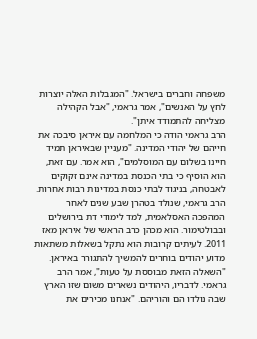משפחה וחברים בישראל. "המגבלות האלה יוצרות לחץ על האנשים", אמר גראמי, "אבל הקהילה מצליחה להתמודד איתן".
הרב גראמי הודה כי המלחמה עם איראן סיבכה את חייהם של יהודי המדינה. "מעניין שבאיראן תמיד חיינו בשלום עם המוסלמים", הוא אמר. עם זאת, הוא הוסיף כי בתי הכנסת במדינה אינם זקוקים לאבטחה, בניגוד לבתי כנסת במדינות רבות אחרות.
הרב גראמי, שנולד בטהרן שבע שנים לאחר המהפכה האסלאמית, למד לימודי דת בירושלים ובבולטימור. הוא מכהן כרב הראשי של איראן מאז 2011. לעיתים קרובות הוא נתקל בשאלות משתאות מדוע יהודים בוחרים להמשיך להתגורר באיראן. "השאלה הזאת מבוססת על טעות", אמר הרב גראמי. לדבריו, היהודים נשארים משום שזו הארץ שבה נולדו הם והוריהם. "אנחנו מכירים את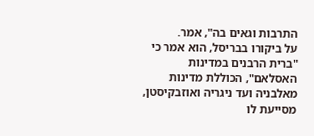התרבות וגאים בה", אמר.
על ביקורו בבריסל, הוא אמר כי "ברית הרבנים במדינות האסלאם", הכוללת מדינות מאלבניה ועד ניגריה ואוזבקיסטן, מסייעת לו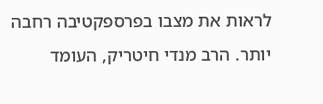לראות את מצבו בפרספקטיבה רחבה יותר. הרב מנדי חיטריק, העומד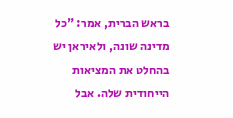בראש הברית, אמר: "כל מדינה שונה, ולאיראן יש בהחלט את המציאות הייחודית שלה. אבל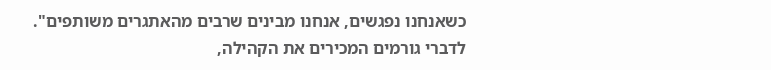כשאנחנו נפגשים, אנחנו מבינים שרבים מהאתגרים משותפים".
לדברי גורמים המכירים את הקהילה,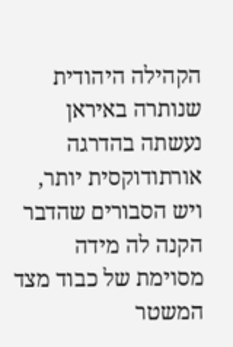הקהילה היהודית שנותרה באיראן נעשתה בהדרגה אורתודוקסית יותר, ויש הסבורים שהדבר הקנה לה מידה מסוימת של כבוד מצד המשטר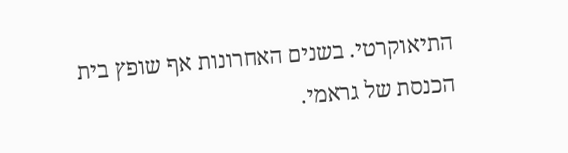התיאוקרטי. בשנים האחרונות אף שופץ בית הכנסת של גראמי.